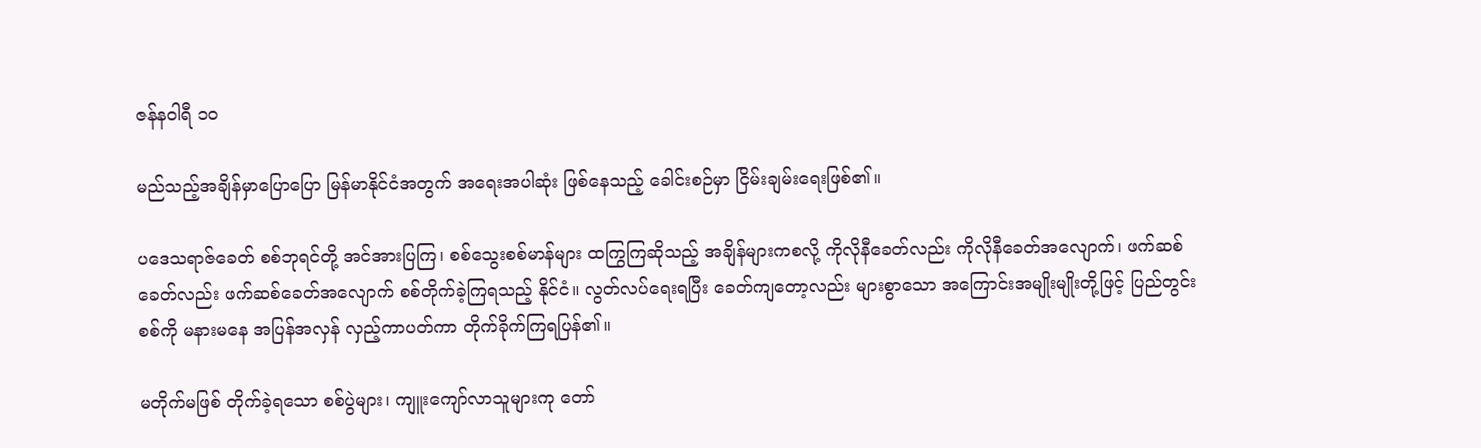ဇန်နဝါရီ ၁၀

မည်သည့်အချိန်မှာပြောပြော မြန်မာနိုင်ငံအတွက် အရေးအပါဆုံး ဖြစ်နေသည့် ခေါင်းစဉ်မှာ ငြိမ်းချမ်းရေးဖြစ်၏။

ပဒေသရာဇ်ခေတ် စစ်ဘုရင်တို့ အင်အားပြကြ၊ စစ်သွေးစစ်မာန်များ ထကြွကြဆိုသည့် အချိန်များကစလို့ ကိုလိုနီခေတ်လည်း ကိုလိုနီခေတ်အလျောက်၊ ဖက်ဆစ်ခေတ်လည်း ဖက်ဆစ်ခေတ်အလျောက် စစ်တိုက်ခဲ့ကြရသည့် နိုင်ငံ။ လွတ်လပ်ရေးရပြီး ခေတ်ကျတော့လည်း များစွာသော အကြောင်းအမျိုးမျိုးတို့ဖြင့် ပြည်တွင်းစစ်ကို မနားမနေ အပြန်အလှန် လှည့်ကာပတ်ကာ တိုက်ခိုက်ကြရပြန်၏။

မတိုက်မဖြစ် တိုက်ခဲ့ရသော စစ်ပွဲများ၊ ကျူးကျော်လာသူများကု တော်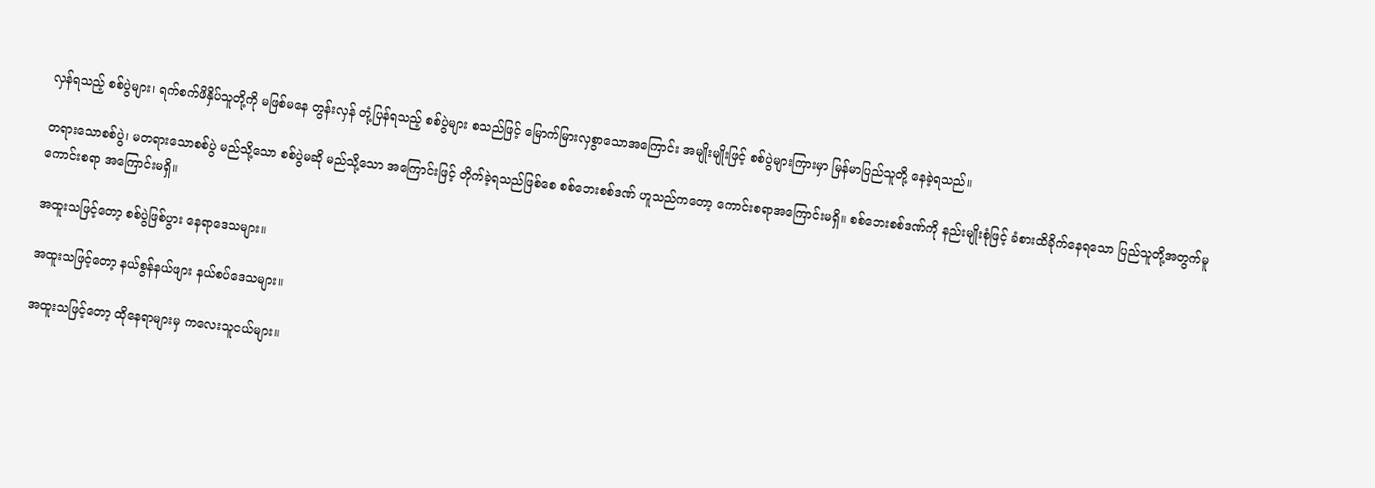လှန်ရသည့် စစ်ပွဲများ၊ ရက်စက်ဖိနှိပ်သူတို့ကို မဖြစ်မနေ တွန်းလှန် တုံ့ပြန်ရသည့် စစ်ပွဲများ စသည်ဖြင့် မြောက်မြားလှစွာသောအကြောင်း အမျိုးမျိုးဖြင့် စစ်ပွဲများကြားမှာ မြန်မာပြည်သူတို့ နေခဲ့ရသည်။

တရားသောစစ်ပွဲ၊ မတရားသောစစ်ပွဲ မည်သို့သော စစ်ပွဲမဆို မည်သို့သော အကြောင်းဖြင့် တိုက်ခဲ့ရသည်ဖြစ်စေ စစ်ဘေးစစ်ဒဏ် ဟူသည်ကတော့ ကောင်းစရာအကြောင်းမရှိ။ စစ်ဘေးစစ်ဒဏ်ကို နည်းမျိုးစုံဖြင့် ခံစားထိခိုက်နေရသော ပြည်သူတို့အတွက်မူ ကောင်းစရာ အကြောင်းမရှိ။

အထူးသဖြင့်တော့ စစ်ပွဲဖြစ်ပွား နေရာဒေသများ။

အထူးသဖြင့်တော့ နယ်စွန်နယ်ဖျား နယ်စပ်ဒေသများ။

အထူးသဖြင့်တော့ ထိုနေရာများမှ ကလေးသူငယ်များ။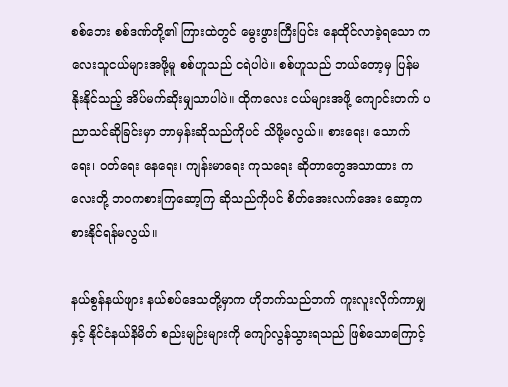စစ်ဘေး စစ်ဒဏ်တို့၏ ကြားထဲတွင် မွေးဖွားကြီးပြင်း နေထိုင်လာခဲ့ရသော ကလေးသူငယ်များအဖို့မူ စစ်ဟူသည် ငရဲပါပဲ။ စစ်ဟူသည် ဘယ်တော့မှ ပြန်မနိုးနိုင်သည့် အိပ်မက်ဆိုးမျှသာပါပဲ။ ထိုကလေး ငယ်များအဖို့ ကျောင်းတက် ပညာသင်ဆိုခြင်းမှာ ဘာမှန်းဆိုသည်ကိုပင် သိဖို့မလွယ်။ စားရေး၊ သောက်ရေး၊ ဝတ်ရေး နေရေး၊ ကျန်းမာရေး ကုသရေး ဆိုတာတွေအသာထား ကလေးတို့ ဘဝကစားကြဆော့ကြ ဆိုသည်ကိုပင် စိတ်အေးလက်အေး ဆော့ကစားနိုင်ရန်မလွယ်။

နယ်စွန်နယ်ဖျား နယ်စပ်ဒေသတို့မှာက ဟိုဘက်သည်ဘက် ကူးလူးလိုက်ကာမျှနှင့် နိုင်ငံနယ်နိမိတ် စည်းမျဉ်းများကို ကျော်လွန်သွားရသည် ဖြစ်သောကြောင့်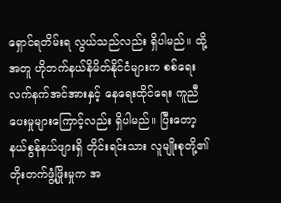ရှောင်ရတိမ်းရ လွယ်သည်လည်း ရှိပါမည်။ ထို့အတူ ဟိုဘက်နယ်နိမိတ်နိုင်ငံများက စစ်ရေး လက်နက်အင်အားနှင့် နေရေးထိုင်ရေး ကူညီပေးမှုများကြောင့်လည်း ရှိပါမည်။ ပြီးတော့ နယ်စွန်နယ်ဖျားရှိ တိုင်းရင်းသား လူမျိုးစုတို့၏ တိုးတက်ဖွံ့ဖြိုးမှုက အ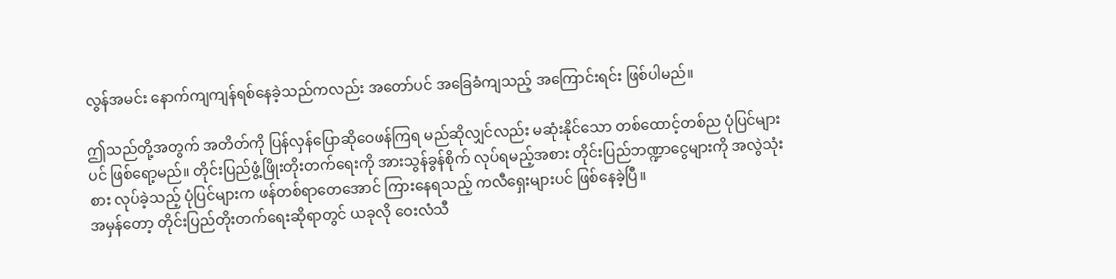လွန်အမင်း နောက်ကျကျန်ရစ်နေခဲ့သည်ကလည်း အတော်ပင် အခြေခံကျသည့် အကြောင်းရင်း ဖြစ်ပါမည်။

ဤသည်တို့အတွက် အတိတ်ကို ပြန်လှန်ပြောဆိုဝေဖန်ကြရ မည်ဆိုလျှင်လည်း မဆုံးနိုင်သော တစ်ထောင့်တစ်ည ပုံပြင်များပင် ဖြစ်ရော့မည်။ တိုင်းပြည်ဖွံ့ဖြိုးတိုးတက်ရေးကို အားသွန်ခွန်စိုက် လုပ်ရမည့်အစား တိုင်းပြည်ဘဏ္ဍာငွေများကို အလွဲသုံးစား လုပ်ခဲ့သည့် ပုံပြင်များက ဖန်တစ်ရာတေအောင် ကြားနေရသည့် ကလီရှေးများပင် ဖြစ်နေခဲ့ပြီ။
အမှန်တော့ တိုင်းပြည်တိုးတက်ရေးဆိုရာတွင် ယခုလို ဝေးလံသီ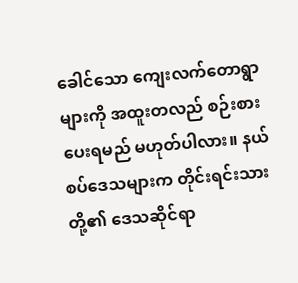ခေါင်သော ကျေးလက်တောရွာများကို အထူးတလည် စဉ်းစားပေးရမည် မဟုတ်ပါလား။ နယ်စပ်ဒေသများက တိုင်းရင်းသားတို့၏ ဒေသဆိုင်ရာ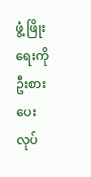ဖွံ့ ဖြိုးရေးကို ဦးစားပေးလုပ်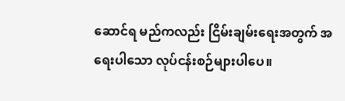ဆောင်ရ မည်ကလည်း ငြိမ်းချမ်းရေးအတွက် အရေးပါသော လုပ်ငန်းစဉ်များပါပေ။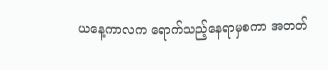ယနေ့ကာလက ရောက်သည့်နေရာမှစကာ အတတ်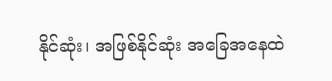နိုင်ဆုံး၊ အဖြစ်နိုင်ဆုံး အခြေအနေထဲ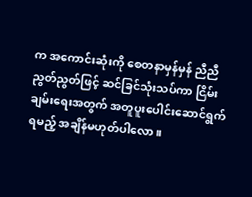က အကောင်းဆုံးကို စေတနာမှန်မှန် ညီညီညွတ်ညွတ်ဖြင့် ဆင်ခြင်သုံးသပ်ကာ ငြိမ်းချမ်းရေးအတွက် အတူပူးပေါင်းဆောင်ရွက်ရမည့် အချိန်မဟုတ်ပါလော။